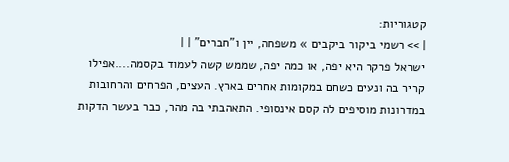קטגוריות:
| >> רשמי ביקור ביקבים » משפחה, יין ו"חברים" | |
ישראל פרקר היא יפה, או כמה יפה, שממש קשה לעמוד בקסמה....אפילו קריר בה ונעים כשחם במקומות אחרים בארץ. העצים, הפרחים והרחובות במדרונות מוסיפים לה קסם אינסופי. התאהבתי בה מהר, כבר בעשר הדקות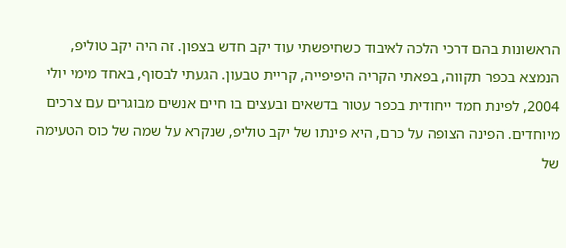הראשונות בהם דרכי הלכה לאיבוד כשחיפשתי עוד יקב חדש בצפון. זה היה יקב טוליפ, הנמצא בכפר תקווה, בפאתי הקריה היפיפייה, קריית טבעון. הגעתי לבסוף, באחד מימי יולי 2004, לפינת חמד ייחודית בכפר עטור בדשאים ובעצים בו חיים אנשים מבוגרים עם צרכים מיוחדים. הפינה הצופה על כרם, היא פינתו של יקב טוליפ, שנקרא על שמה של כוס הטעימה של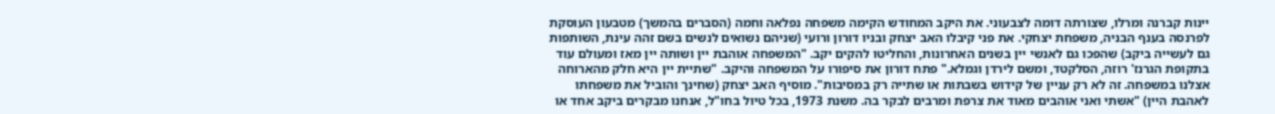יינות קברנה ומרלו, שצורתה דומה לצבעוני. את היקב המחודש הקימה משפחה נפלאה וחמה (הסברים בהמשך) מטבעון העוסקת לפרנסה בענף הבניה, משפחת יצחקי. את פני קיבלו האב יצחק ובניו דורון ורועי (שניהם נשואים לנשים בשם זהה עינת, השותפות גם לעשייה ביקב) שהפכו גם לאנשי יין בשנים האחרונות, והחליטו להקים יקב. "המשפחה אוהבת יין ושותה יין מאז ומעולם עוד בתקופת הגרנז' רוזה, הסלקטד, ומשם לירדן וגמלא." פתח דורון את סיפורו על המשפחה והיקב. "שתיית יין היא חלק מהארוחה אצלנו במשפחה. זה לא רק עניין של קידוש בשבתות או שתייה רק במסיבות". מוסיף האב יצחק (שחינך והוביל את משפחתו לאהבת היין) "אשתי ואני אוהבים מאוד את צרפת ומרבים לבקר בה. משנת 1973, בכל טיול בחו"ל, אנחנו מבקרים ביקב אחד או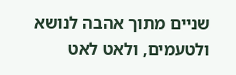שניים מתוך אהבה לנושא ולטעמים, ולאט לאט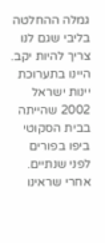גמלה ההחלטה בליבי שגם לנו צריך להיות יקב. היינו בתערוכת יינות ישראל 2002 שהייתה בבית הסקוטי ביפו בפורים לפני שנתיים. אחרי שראינו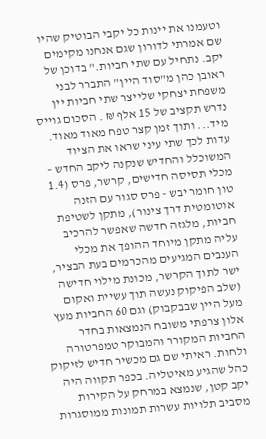וטעמנו את יינות כל יקבי הבוטיק שהיו שם אמרתי לדורון שגם אנחנו מקימים יקב. נתחיל עם שתי חביות." בדוכן של ראובן כהן מ"סוד היין" התברר לבני משפחת יצחקי שלייצר שתי חביות יין נדרש תקציב של 15 אלף ₪ . הסכום גוייס מיד... ותוך זמן קצר טפח מאוד מאוד. עדות לכך שתי עיני שראו את הציוד המשוכלל והחדיש שנקנה ליקב החדש – מכלי תסיסה חדישים, קרשר, פרס (1.4 טון חומר יבש - פרס סגור עם הזנה אוטומטית דרך צינור), מתקן לשטיפת חביות, מלגזה חדשה שאפשר להרכיב עליה מתקן מיוחד ההופך את מכלי הענבים המגיעים מהכרמים בעת הבציר, ישר לתוך הקרשר, מכונת מילוי חדישה (שלב הפיקוק נעשה תוך עשיית ואקום מעל היין שבבקבוק) וגם 60 החביות מעץ אלון צרפתי משובח הנמצאות בחדר החביות המקורר והמבוקר טמפרטורה ולחות. ראיתי שם גם מכשיר חדיש לזיקוק כהל שהגיע מאיטליה. בכפר תקווה היה יקב קטן, שנמצא במרחק על הקירות מסביב תלויות עשרות תמונות ממוסגרות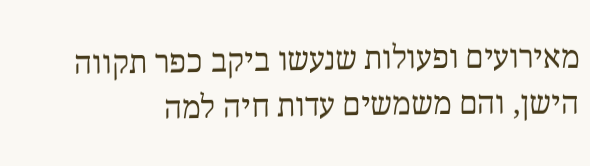מאירועים ופעולות שנעשו ביקב כפר תקווה הישן, והם משמשים עדות חיה למה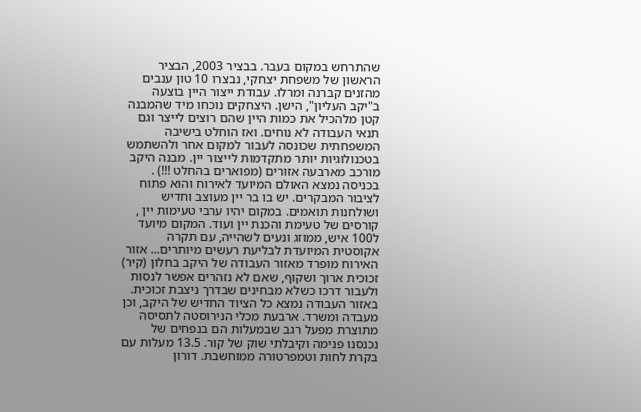שהתרחש במקום בעבר. בבציר 2003, הבציר הראשון של משפחת יצחקי, נבצרו 10 טון ענבים מהזנים קברנה ומרלו. עבודת ייצור היין בוצעה ב"יקב העליון", הישן. היצחקים נוכחו מיד שהמבנה קטן מלהכיל את כמות היין שהם רוצים לייצר וגם תנאי העבודה לא נוחים. ואז הוחלט בישיבה המשפחתית שכונסה לעבור למקום אחר ולהשתמש בטכנולוגיות יותר מתקדמות לייצור יין. מבנה היקב מורכב מארבעה אזורים (מפוארים בהחלט !!!) . בכניסה נמצא האולם המיועד לאירוח והוא פתוח לציבור המבקרים. יש בו בר יין מעוצב וחדיש ושולחנות תואמים. במקום יהיו ערבי טעימות יין , קורסים של טעימת והכנת יין ועוד. המקום מיועד ל100 איש, ממוזג ונעים לשהייה, עם תקרה אקוסטית המיועדת לבליעת רעשים מיותרים... אזור האירוח מופרד מאזור העבודה של היקב בחלון (קיר) זכוכית ארוך ושקוף, שאם לא נזהרים אפשר לנסות ולעבור דרכו כשלא מבחינים שבדרך ניצבת זכוכית. באזור העבודה נמצא כל הציוד החדיש של היקב, וכן מעבדה ומשרד. ארבעת מכלי הנירוסטה לתסיסה מתוצרת מפעל רגב שבמעלות הם בנפחים של נכנסנו פנימה וקיבלתי שוק של קור. 13.5 מעלות עם בקרת לחות וטמפרטורה ממוחשבת. דורון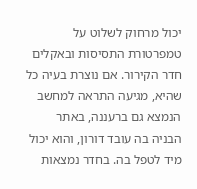יכול מרחוק לשלוט על טמפרטורת התסיסות ובאקלים חדר הקירור. אם נוצרת בעיה כל שהיא, מגיעה התראה למחשב הנמצא גם ברעננה, באתר הבניה בה עובד דורון, והוא יכול מיד לטפל בה. בחדר נמצאות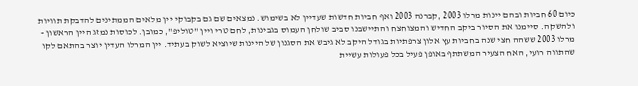כיום 60 חביות ובהם יינות מרלו 2003 ,קברנה 2003 ואף חביות חדשות שעדיין לא בשימוש. נמצאים שם גם בקבוקי יין מלאים הממתינים להדבקת תוויות ולהשקה. סיימנו את הסיור ביקב החדיש והמצוחצח והתיישבנו סביב שולחן העמוס בגבינות, לחם טרי ויין "טוליפ", כמובן. לכוסות נמזג היין הראשון - מרלו 2003 ששהה חצי שנה בחביות עץ אלון צרפתיות בגודל היקב לא גיבש את הסגנון של היינות שיוציא לשוק בעתיד. יין המרלו העדין יוצר בהתאם לקו שהתווה רועי, האח הצעיר המשתתף באופן פעיל בכל פעולות עשיית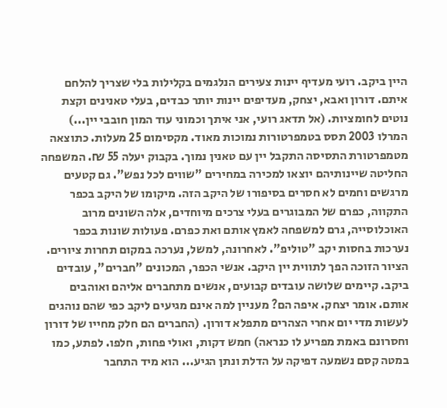היין ביקב. רועי מעדיף יינות צעירים הנלגמים בקלילות בלי שצריך להלחם איתם. דורון ואבא, יצחק, מעדיפים יינות יותר כבדים, בעלי טאנינים וקצת נוטים לחומציות. (אל תדאג רועי, אני איתך וכמוני עוד המון חובבי יין...) המרלו 2003 תסס בטמפרטורות נמוכות מאוד. מקסימום 25 מעלות. כתוצאה מטמפרטורת התסיסה התקבל יין עם טאנין נמוך. בקבוק יעלה 55 ₪. המשפחה החליטה שיינותיהם יוצאו למכירה במחירים "שווים לכל נפש". גם קטעים מרגשים וחמים לא חסרים בסיפורו של היקב הזה. מיקומו של היקב בכפר התקווה, כפרם של המבוגרים בעלי צרכים מיוחדים, אלה השונים מרוב האוכלוסייה, גרם למשפחה לאמץ אותם ואת כפרם. פעולות שונות בכפר נערכות בחסות יקב "טוליפ". לאחרונה, למשל, נערכה במקום תחרות ציורים. הציור הזוכה הפך לתווית יין היקב. אנשי הכפר, המכונים "חברים", עובדים ביקב. קיימים שלושה עובדים קבועים, אנשים מתחברים אליהם ואוהבים אותם. אומר יצחק. איפה הם? מעניין למה אינם מגיעים ליקב כפי שהם נוהגים לעשות מדי יום אחרי הצהרים מתפלא דורון. (החברים הם חלק מחייו של דורון וחסרונם באמת מפריע לו כנראה) חמש דקות, ואולי פחות, חלפו. לפתע, כמו במטה קסם נשמעה דפיקה על הדלת ונתן הגיע... הוא מיד התחבר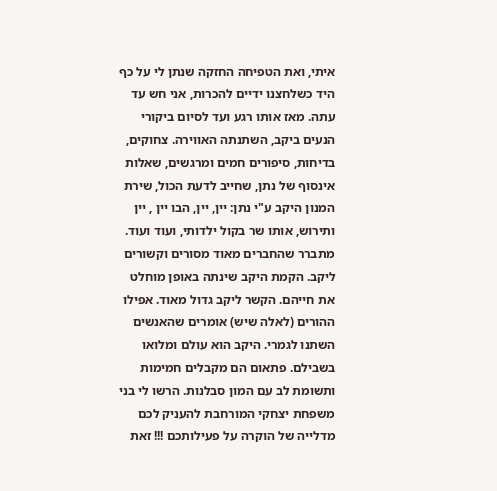איתי, ואת הטפיחה החזקה שנתן לי על כף היד כשלחצנו ידיים להכרות, אני חש עד עתה. מאז אותו רגע ועד לסיום ביקורי הנעים ביקב, השתנתה האווירה. צחוקים, בדיחות, סיפורים חמים ומרגשים, שאלות אינסוף של נתן, שחייב לדעת הכול, שירת המנון היקב ע"י נתן: יין, יין, הבו יין , יין ותירוש, אותו שר בקול ילדותי, ועוד ועוד. מתברר שהחברים מאוד מסורים וקשורים ליקב. הקמת היקב שינתה באופן מוחלט את חייהם. הקשר ליקב גדול מאוד. אפילו ההורים (לאלה שיש) אומרים שהאנשים השתנו לגמרי. היקב הוא עולם ומלואו בשבילם. פתאום הם מקבלים חמימות ותשומת לב עם המון סבלנות. הרשו לי בני משפחת יצחקי המורחבת להעניק לכם מדלייה של הוקרה על פעילותכם !!! זאת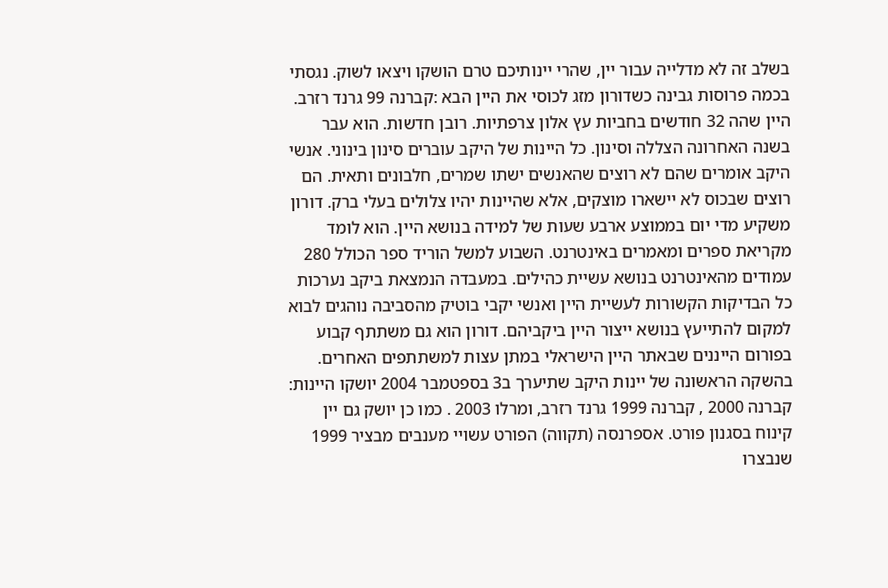בשלב זה לא מדלייה עבור יין, שהרי יינותיכם טרם הושקו ויצאו לשוק. נגסתי בכמה פרוסות גבינה כשדורון מזג לכוסי את היין הבא :קברנה 99 גרנד רזרב. היין שהה 32 חודשים בחביות עץ אלון צרפתיות. רובן חדשות. הוא עבר בשנה האחרונה הצללה וסינון. כל היינות של היקב עוברים סינון בינוני. אנשי היקב אומרים שהם לא רוצים שהאנשים ישתו שמרים, חלבונים ותאית. הם רוצים שבכוס לא יישארו מוצקים, אלא שהיינות יהיו צלולים בעלי ברק. דורון משקיע מדי יום בממוצע ארבע שעות של למידה בנושא היין. הוא לומד מקריאת ספרים ומאמרים באינטרנט. השבוע למשל הוריד ספר הכולל 280 עמודים מהאינטרנט בנושא עשיית כהילים. במעבדה הנמצאת ביקב נערכות כל הבדיקות הקשורות לעשיית היין ואנשי יקבי בוטיק מהסביבה נוהגים לבוא למקום להתייעץ בנושא ייצור היין ביקביהם. דורון הוא גם משתתף קבוע בפורום הייננים שבאתר היין הישראלי במתן עצות למשתתפים האחרים. בהשקה הראשונה של יינות היקב שתיערך ב3 בספטמבר 2004 יושקו היינות: קברנה 2000 , קברנה 1999 גרנד רזרב, ומרלו 2003 . כמו כן יושק גם יין קינוח בסגנון פורט. אספרנסה (תקווה) הפורט עשויי מענבים מבציר 1999 שנבצרו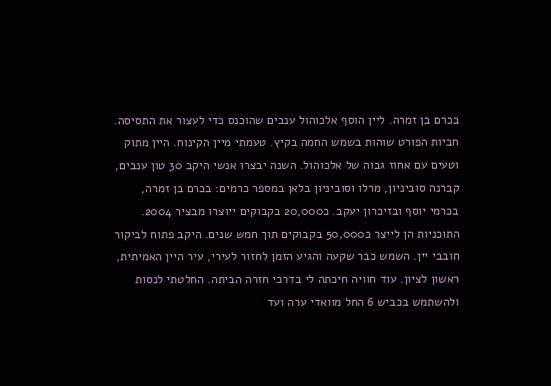בכרם בן זמרה. ליין הוסף אלכוהול ענבים שהוכנס כדי לעצור את התסיסה. חביות הפורט שוהות בשמש החמה בקיץ. טעמתי מיין הקינוח. היין מתוק וטעים עם אחוז גבוה של אלכוהול. השנה יבצרו אנשי היקב 30 טון ענבים, קברנה סוביניון, מרלו וסוביניון בלאן במספר כרמים: בכרם בן זמרה, בכרמי יוסף ובזיכרון יעקב. כ20,000 בקבוקים ייוצרו מבציר 2004. התוכניות הן לייצר כ50,000 בקבוקים תוך חמש שנים. היקב פתוח לביקור חובבי יין. השמש כבר שקעה והגיע הזמן לחזור לעירי, עיר היין האמיתית, ראשון לציון. עוד חוויה חיכתה לי בדרכי חזרה הביתה. החלטתי לנסות ולהשתמש בכביש 6 החל מוואדי ערה ועד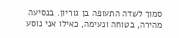סמוך לשדה התעופה בן גוריון. בנסיעה מהירה, בטוחה ונעימה, כאילו אני נוסע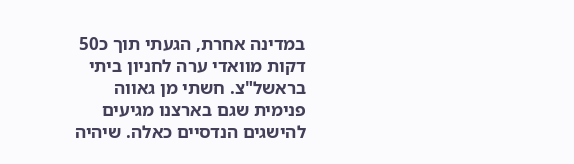במדינה אחרת, הגעתי תוך כ50 דקות מוואדי ערה לחניון ביתי בראשל"צ. חשתי מן גאווה פנימית שגם בארצנו מגיעים להישגים הנדסיים כאלה. שיהיה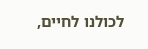לכולנו לחיים,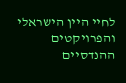לחיי היין הישראלי והפרויקטים ההנדסיים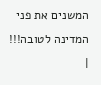המשנים את פני המדינה לטובה!!! |